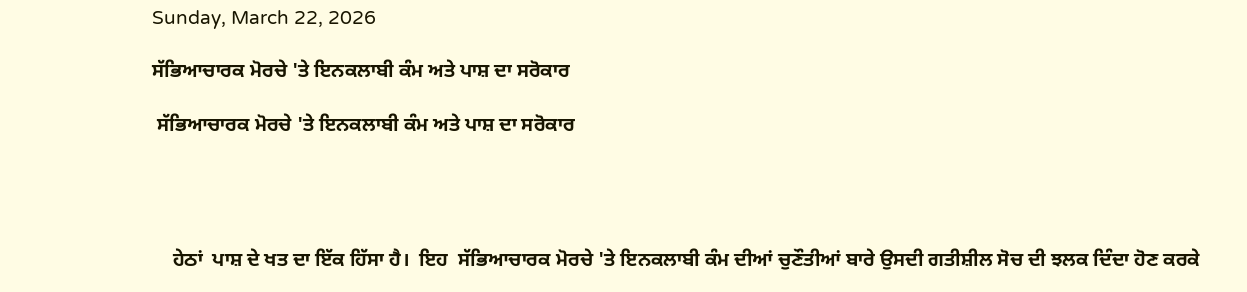Sunday, March 22, 2026

ਸੱਭਿਆਚਾਰਕ ਮੋਰਚੇ 'ਤੇ ਇਨਕਲਾਬੀ ਕੰਮ ਅਤੇ ਪਾਸ਼ ਦਾ ਸਰੋਕਾਰ

 ਸੱਭਿਆਚਾਰਕ ਮੋਰਚੇ 'ਤੇ ਇਨਕਲਾਬੀ ਕੰਮ ਅਤੇ ਪਾਸ਼ ਦਾ ਸਰੋਕਾਰ




    ਹੇਠਾਂ  ਪਾਸ਼ ਦੇ ਖਤ ਦਾ ਇੱਕ ਹਿੱਸਾ ਹੈ।  ਇਹ  ਸੱਭਿਆਚਾਰਕ ਮੋਰਚੇ 'ਤੇ ਇਨਕਲਾਬੀ ਕੰਮ ਦੀਆਂ ਚੁਣੌਤੀਆਂ ਬਾਰੇ ਉਸਦੀ ਗਤੀਸ਼ੀਲ ਸੋਚ ਦੀ ਝਲਕ ਦਿੰਦਾ ਹੋਣ ਕਰਕੇ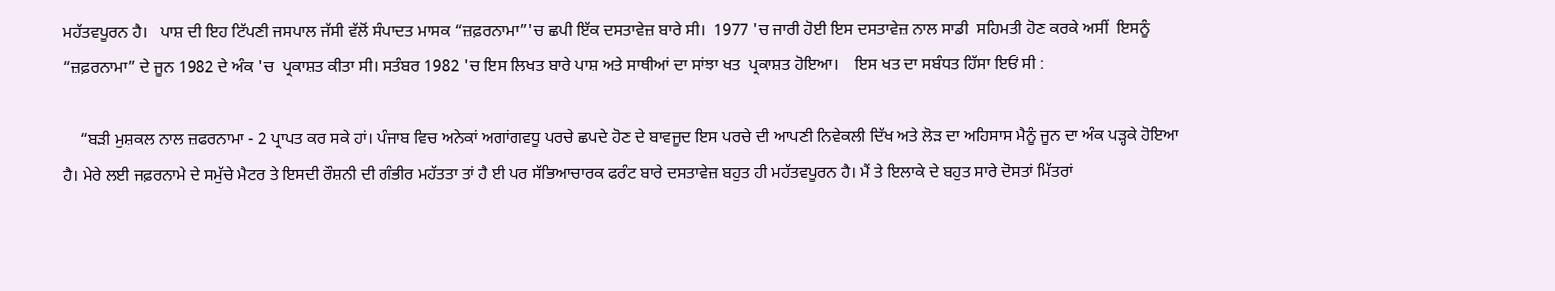ਮਹੱਤਵਪੂਰਨ ਹੈ।   ਪਾਸ਼ ਦੀ ਇਹ ਟਿੱਪਣੀ ਜਸਪਾਲ ਜੱਸੀ ਵੱਲੋਂ ਸੰਪਾਦਤ ਮਾਸਕ “ਜ਼ਫ਼ਰਨਾਮਾ”'ਚ ਛਪੀ ਇੱਕ ਦਸਤਾਵੇਜ਼ ਬਾਰੇ ਸੀ।  1977 'ਚ ਜਾਰੀ ਹੋਈ ਇਸ ਦਸਤਾਵੇਜ਼ ਨਾਲ ਸਾਡੀ  ਸਹਿਮਤੀ ਹੋਣ ਕਰਕੇ ਅਸੀਂ  ਇਸਨੂੰ “ਜ਼ਫ਼ਰਨਾਮਾ” ਦੇ ਜੂਨ 1982 ਦੇ ਅੰਕ 'ਚ  ਪ੍ਰਕਾਸ਼ਤ ਕੀਤਾ ਸੀ। ਸਤੰਬਰ 1982 'ਚ ਇਸ ਲਿਖਤ ਬਾਰੇ ਪਾਸ਼ ਅਤੇ ਸਾਥੀਆਂ ਦਾ ਸਾਂਝਾ ਖਤ  ਪ੍ਰਕਾਸ਼ਤ ਹੋਇਆ।    ਇਸ ਖਤ ਦਾ ਸਬੰਧਤ ਹਿੱਸਾ ਇਓਂ ਸੀ :

    “ਬੜੀ ਮੁਸ਼ਕਲ ਨਾਲ ਜ਼ਫਰਨਾਮਾ - 2 ਪ੍ਰਾਪਤ ਕਰ ਸਕੇ ਹਾਂ। ਪੰਜਾਬ ਵਿਚ ਅਨੇਕਾਂ ਅਗਾਂਗਵਧੂ ਪਰਚੇ ਛਪਦੇ ਹੋਣ ਦੇ ਬਾਵਜੂਦ ਇਸ ਪਰਚੇ ਦੀ ਆਪਣੀ ਨਿਵੇਕਲੀ ਦਿੱਖ ਅਤੇ ਲੋੜ ਦਾ ਅਹਿਸਾਸ ਮੈਨੂੰ ਜੂਨ ਦਾ ਅੰਕ ਪੜ੍ਹਕੇ ਹੋਇਆ ਹੈ। ਮੇਰੇ ਲਈ ਜਫ਼ਰਨਾਮੇ ਦੇ ਸਮੁੱਚੇ ਮੈਟਰ ਤੇ ਇਸਦੀ ਰੌਸ਼ਨੀ ਦੀ ਗੰਭੀਰ ਮਹੱਤਤਾ ਤਾਂ ਹੈ ਈ ਪਰ ਸੱਭਿਆਚਾਰਕ ਫਰੰਟ ਬਾਰੇ ਦਸਤਾਵੇਜ਼ ਬਹੁਤ ਹੀ ਮਹੱਤਵਪੂਰਨ ਹੈ। ਮੈਂ ਤੇ ਇਲਾਕੇ ਦੇ ਬਹੁਤ ਸਾਰੇ ਦੋਸਤਾਂ ਮਿੱਤਰਾਂ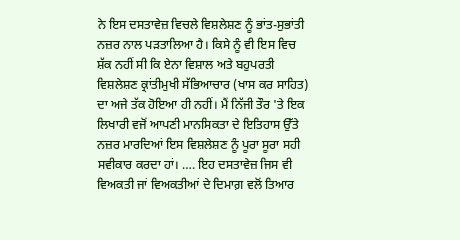ਨੇ ਇਸ ਦਸਤਾਵੇਜ਼ ਵਿਚਲੇ ਵਿਸ਼ਲੇਸ਼ਣ ਨੂੰ ਭਾਂਤ-ਸੁਭਾਂਤੀ ਨਜ਼ਰ ਨਾਲ ਪੜਤਾਲਿਆ ਹੈ। ਕਿਸੇ ਨੂੰ ਵੀ ਇਸ ਵਿਚ ਸ਼ੱਕ ਨਹੀਂ ਸੀ ਕਿ ਏਨਾ ਵਿਸ਼ਾਲ ਅਤੇ ਬਹੁਪਰਤੀ ਵਿਸ਼ਲੇਸ਼ਣ ਕ੍ਰਾਂਤੀਮੁਖੀ ਸੱਭਿਆਚਾਰ (ਖਾਸ ਕਰ ਸਾਹਿਤ) ਦਾ ਅਜੇ ਤੱਕ ਹੋਇਆ ਹੀ ਨਹੀਂ। ਮੈਂ ਨਿੱਜੀ ਤੌਰ 'ਤੇ ਇਕ ਲਿਖਾਰੀ ਵਜੋਂ ਆਪਣੀ ਮਾਨਸਿਕਤਾ ਦੇ ਇਤਿਹਾਸ ਉੱਤੇ ਨਜ਼ਰ ਮਾਰਦਿਆਂ ਇਸ ਵਿਸ਼ਲੇਸ਼ਣ ਨੂੰ ਪੂਰਾ ਸੂਰਾ ਸਹੀ ਸਵੀਕਾਰ ਕਰਦਾ ਹਾਂ। …. ਇਹ ਦਸਤਾਵੇਜ਼ ਜਿਸ ਵੀ ਵਿਅਕਤੀ ਜਾਂ ਵਿਅਕਤੀਆਂ ਦੇ ਦਿਮਾਗ਼ ਵਲੋਂ ਤਿਆਰ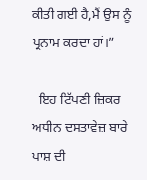ਕੀਤੀ ਗਈ ਹੈ,ਮੈਂ ਉਸ ਨੂੰ ਪ੍ਰਨਾਮ ਕਰਦਾ ਹਾਂ।”

  ਇਹ ਟਿੱਪਣੀ ਜ਼ਿਕਰ ਅਧੀਨ ਦਸਤਾਵੇਜ਼ ਬਾਰੇ ਪਾਸ਼ ਦੀ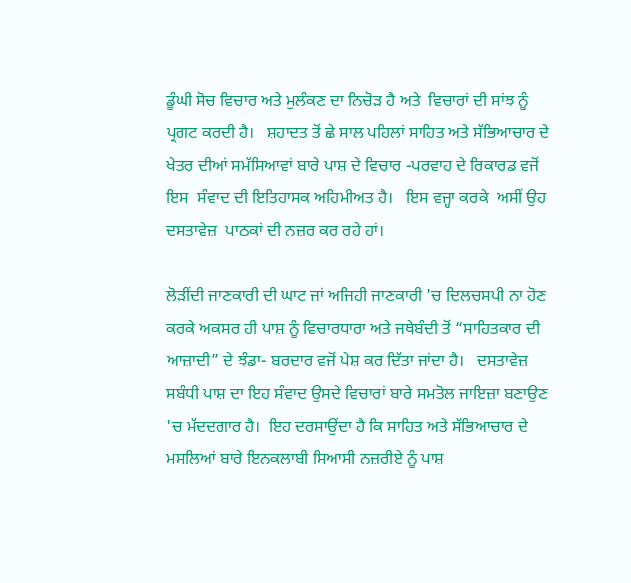ਡੂੰਘੀ ਸੋਚ ਵਿਚਾਰ ਅਤੇ ਮੁਲੰਕਣ ਦਾ ਨਿਚੋੜ ਹੈ ਅਤੇ  ਵਿਚਾਰਾਂ ਦੀ ਸਾਂਝ ਨੂੰ ਪ੍ਰਗਟ ਕਰਦੀ ਹੈ।   ਸ਼ਹਾਦਤ ਤੋਂ ਛੇ ਸਾਲ ਪਹਿਲਾਂ ਸਾਹਿਤ ਅਤੇ ਸੱਭਿਆਚਾਰ ਦੇ ਖੇਤਰ ਦੀਆਂ ਸਮੱਸਿਆਵਾਂ ਬਾਰੇ ਪਾਸ਼ ਦੇ ਵਿਚਾਰ -ਪਰਵਾਹ ਦੇ ਰਿਕਾਰਡ ਵਜੋਂ ਇਸ  ਸੰਵਾਦ ਦੀ ਇਤਿਹਾਸਕ ਅਹਿਮੀਅਤ ਹੈ।   ਇਸ ਵਜ੍ਹਾ ਕਰਕੇ  ਅਸੀਂ ਉਹ ਦਸਤਾਵੇਜ਼  ਪਾਠਕਾਂ ਦੀ ਨਜ਼ਰ ਕਰ ਰਹੇ ਹਾਂ।

ਲੋੜੀਂਦੀ ਜਾਣਕਾਰੀ ਦੀ ਘਾਟ ਜਾਂ ਅਜਿਹੀ ਜਾਣਕਾਰੀ 'ਚ ਦਿਲਚਸਪੀ ਨਾ ਹੋਣ ਕਰਕੇ ਅਕਸਰ ਹੀ ਪਾਸ਼ ਨੂੰ ਵਿਚਾਰਧਾਰਾ ਅਤੇ ਜਥੇਬੰਦੀ ਤੋਂ “ਸਾਹਿਤਕਾਰ ਦੀ ਆਜ਼ਾਦੀ” ਦੇ ਝੰਡਾ- ਬਰਦਾਰ ਵਜੋਂ ਪੇਸ਼ ਕਰ ਦਿੱਤਾ ਜਾਂਦਾ ਹੈ।   ਦਸਤਾਵੇਜ਼ ਸਬੰਧੀ ਪਾਸ਼ ਦਾ ਇਹ ਸੰਵਾਦ ਉਸਦੇ ਵਿਚਾਰਾਂ ਬਾਰੇ ਸਮਤੋਲ ਜਾਇਜ਼ਾ ਬਣਾਉਣ 'ਚ ਮੱਦਦਗਾਰ ਹੈ।  ਇਹ ਦਰਸਾਉਂਦਾ ਹੈ ਕਿ ਸਾਹਿਤ ਅਤੇ ਸੱਭਿਆਚਾਰ ਦੇ ਮਸਲਿਆਂ ਬਾਰੇ ਇਨਕਲਾਬੀ ਸਿਆਸੀ ਨਜ਼ਰੀਏ ਨੂੰ ਪਾਸ਼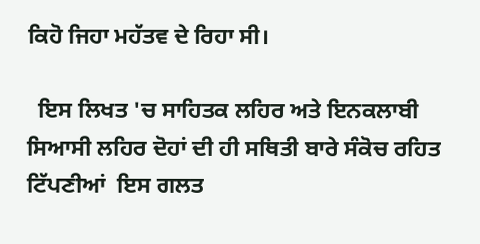ਕਿਹੋ ਜਿਹਾ ਮਹੱਤਵ ਦੇ ਰਿਹਾ ਸੀ।

  ਇਸ ਲਿਖਤ 'ਚ ਸਾਹਿਤਕ ਲਹਿਰ ਅਤੇ ਇਨਕਲਾਬੀ ਸਿਆਸੀ ਲਹਿਰ ਦੋਹਾਂ ਦੀ ਹੀ ਸਥਿਤੀ ਬਾਰੇ ਸੰਕੋਚ ਰਹਿਤ  ਟਿੱਪਣੀਆਂ  ਇਸ ਗਲਤ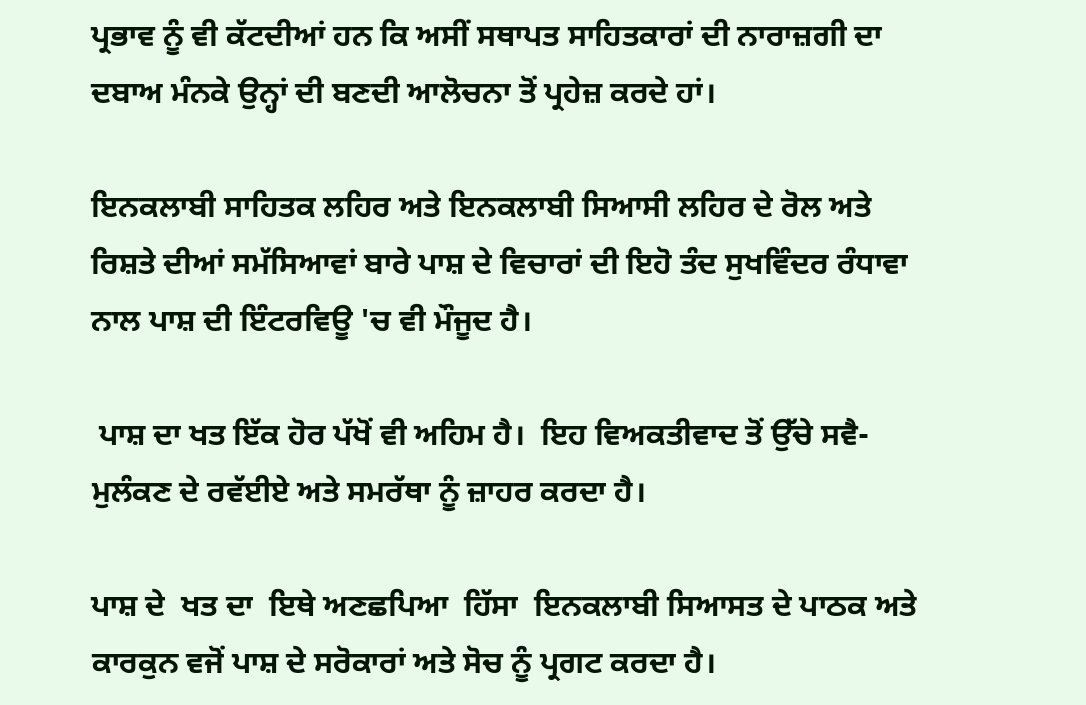ਪ੍ਰਭਾਵ ਨੂੰ ਵੀ ਕੱਟਦੀਆਂ ਹਨ ਕਿ ਅਸੀਂ ਸਥਾਪਤ ਸਾਹਿਤਕਾਰਾਂ ਦੀ ਨਾਰਾਜ਼ਗੀ ਦਾ ਦਬਾਅ ਮੰਨਕੇ ਉਨ੍ਹਾਂ ਦੀ ਬਣਦੀ ਆਲੋਚਨਾ ਤੋਂ ਪ੍ਰਹੇਜ਼ ਕਰਦੇ ਹਾਂ।

ਇਨਕਲਾਬੀ ਸਾਹਿਤਕ ਲਹਿਰ ਅਤੇ ਇਨਕਲਾਬੀ ਸਿਆਸੀ ਲਹਿਰ ਦੇ ਰੋਲ ਅਤੇ ਰਿਸ਼ਤੇ ਦੀਆਂ ਸਮੱਸਿਆਵਾਂ ਬਾਰੇ ਪਾਸ਼ ਦੇ ਵਿਚਾਰਾਂ ਦੀ ਇਹੋ ਤੰਦ ਸੁਖਵਿੰਦਰ ਰੰਧਾਵਾ ਨਾਲ ਪਾਸ਼ ਦੀ ਇੰਟਰਵਿਊ 'ਚ ਵੀ ਮੌਜੂਦ ਹੈ।

 ਪਾਸ਼ ਦਾ ਖਤ ਇੱਕ ਹੋਰ ਪੱਖੋਂ ਵੀ ਅਹਿਮ ਹੈ।  ਇਹ ਵਿਅਕਤੀਵਾਦ ਤੋਂ ਉੱਚੇ ਸਵੈ-ਮੁਲੰਕਣ ਦੇ ਰਵੱਈਏ ਅਤੇ ਸਮਰੱਥਾ ਨੂੰ ਜ਼ਾਹਰ ਕਰਦਾ ਹੈ।

ਪਾਸ਼ ਦੇ  ਖਤ ਦਾ  ਇਥੇ ਅਣਛਪਿਆ  ਹਿੱਸਾ  ਇਨਕਲਾਬੀ ਸਿਆਸਤ ਦੇ ਪਾਠਕ ਅਤੇ ਕਾਰਕੁਨ ਵਜੋਂ ਪਾਸ਼ ਦੇ ਸਰੋਕਾਰਾਂ ਅਤੇ ਸੋਚ ਨੂੰ ਪ੍ਰਗਟ ਕਰਦਾ ਹੈ।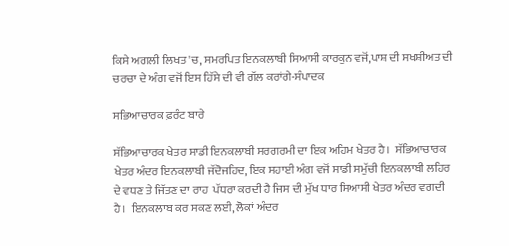ਕਿਸੇ ਅਗਲੀ ਲਿਖਤ 'ਚ, ਸਮਰਪਿਤ ਇਨਕਲਾਬੀ ਸਿਆਸੀ ਕਾਰਕੁਨ ਵਜੋਂ,ਪਾਸ਼ ਦੀ ਸਖਸ਼ੀਅਤ ਦੀ ਚਰਚਾ ਦੇ ਅੰਗ ਵਜੋਂ ਇਸ ਹਿੱਸੇ ਦੀ ਵੀ ਗੱਲ ਕਰਾਂਗੇ-ਸੰਪਾਦਕ

ਸਭਿਆਚਾਰਕ ਫ਼ਰੰਟ ਬਾਰੇ

ਸੱਭਿਆਚਾਰਕ ਖੇਤਰ ਸਾਡੀ ਇਨਕਲਾਬੀ ਸਰਗਰਮੀ ਦਾ ਇਕ ਅਹਿਮ ਖੇਤਰ ਹੈ।  ਸੱਭਿਆਚਾਰਕ ਖੇਤਰ ਅੰਦਰ ਇਨਕਲਾਬੀ ਜੱਦੋਜਹਿਦ, ਇਕ ਸਹਾਈ ਅੰਗ ਵਜੋਂ ਸਾਡੀ ਸਮੁੱਚੀ ਇਨਕਲਾਬੀ ਲਹਿਰ ਦੇ ਵਧਣ ਤੇ ਜਿੱਤਣ ਦਾ ਰਾਹ  ਪੱਧਰਾ ਕਰਦੀ ਹੈ ਜਿਸ ਦੀ ਮੁੱਖ ਧਾਰ ਸਿਆਸੀ ਖੇਤਰ ਅੰਦਰ ਵਗਦੀ ਹੈ।  ਇਨਕਲਾਬ ਕਰ ਸਕਣ ਲਈ, ਲੋਕਾਂ ਅੰਦਰ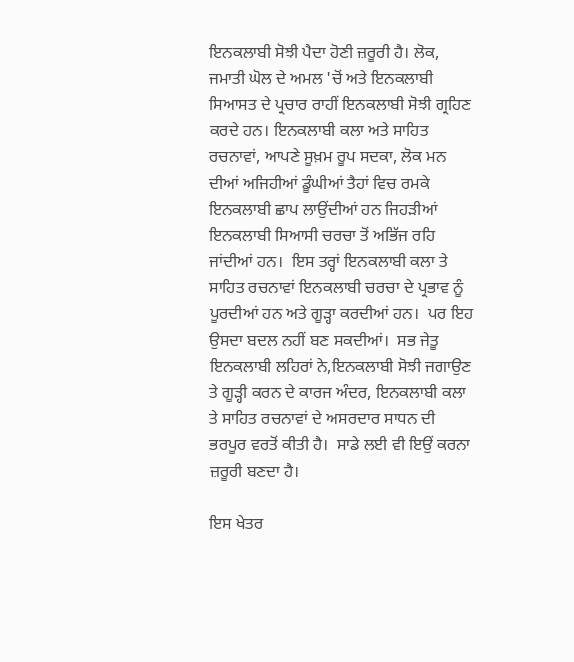ਇਨਕਲਾਬੀ ਸੋਝੀ ਪੈਦਾ ਹੋਣੀ ਜ਼ਰੂਰੀ ਹੈ। ਲੋਕ, ਜਮਾਤੀ ਘੋਲ ਦੇ ਅਮਲ 'ਚੋਂ ਅਤੇ ਇਨਕਲਾਬੀ ਸਿਆਸਤ ਦੇ ਪ੍ਰਚਾਰ ਰਾਹੀਂ ਇਨਕਲਾਬੀ ਸੋਝੀ ਗ੍ਰਹਿਣ ਕਰਦੇ ਹਨ। ਇਨਕਲਾਬੀ ਕਲਾ ਅਤੇ ਸਾਹਿਤ ਰਚਨਾਵਾਂ, ਆਪਣੇ ਸੂਖ਼ਮ ਰੂਪ ਸਦਕਾ, ਲੋਕ ਮਨ ਦੀਆਂ ਅਜਿਹੀਆਂ ਡੂੰਘੀਆਂ ਤੈਹਾਂ ਵਿਚ ਰਮਕੇ ਇਨਕਲਾਬੀ ਛਾਪ ਲਾਉਂਦੀਆਂ ਹਨ ਜਿਹੜੀਆਂ ਇਨਕਲਾਬੀ ਸਿਆਸੀ ਚਰਚਾ ਤੋਂ ਅਭਿੱਜ ਰਹਿ ਜਾਂਦੀਆਂ ਹਨ।  ਇਸ ਤਰ੍ਹਾਂ ਇਨਕਲਾਬੀ ਕਲਾ ਤੇ ਸਾਹਿਤ ਰਚਨਾਵਾਂ ਇਨਕਲਾਬੀ ਚਰਚਾ ਦੇ ਪ੍ਰਭਾਵ ਨੂੰ ਪੂਰਦੀਆਂ ਹਨ ਅਤੇ ਗੂੜ੍ਹਾ ਕਰਦੀਆਂ ਹਨ।  ਪਰ ਇਹ ਉਸਦਾ ਬਦਲ ਨਹੀਂ ਬਣ ਸਕਦੀਆਂ।  ਸਭ ਜੇਤੂ ਇਨਕਲਾਬੀ ਲਹਿਰਾਂ ਨੇ,ਇਨਕਲਾਬੀ ਸੋਝੀ ਜਗਾਉਣ ਤੇ ਗੂੜ੍ਹੀ ਕਰਨ ਦੇ ਕਾਰਜ ਅੰਦਰ, ਇਨਕਲਾਬੀ ਕਲਾ ਤੇ ਸਾਹਿਤ ਰਚਨਾਵਾਂ ਦੇ ਅਸਰਦਾਰ ਸਾਧਨ ਦੀ ਭਰਪੂਰ ਵਰਤੋਂ ਕੀਤੀ ਹੈ।  ਸਾਡੇ ਲਈ ਵੀ ਇਉਂ ਕਰਨਾ ਜ਼ਰੂਰੀ ਬਣਦਾ ਹੈ।

ਇਸ ਖੇਤਰ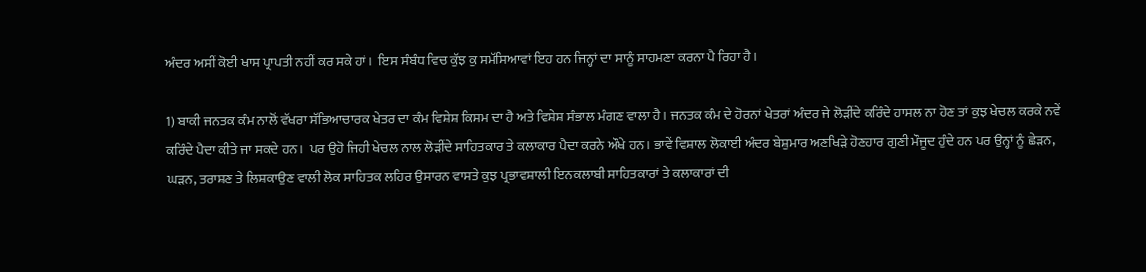ਅੰਦਰ ਅਸੀਂ ਕੋਈ ਖਾਸ ਪ੍ਰਾਪਤੀ ਨਹੀਂ ਕਰ ਸਕੇ ਹਾਂ।  ਇਸ ਸੰਬੰਧ ਵਿਚ ਕੁੱਝ ਕੁ ਸਮੱਸਿਆਵਾਂ ਇਹ ਹਨ ਜਿਨ੍ਹਾਂ ਦਾ ਸਾਨੂੰ ਸਾਹਮਣਾ ਕਰਨਾ ਪੈ ਰਿਹਾ ਹੈ।

1) ਬਾਕੀ ਜਨਤਕ ਕੰਮ ਨਾਲੋਂ ਵੱਖਰਾ ਸੱਭਿਆਚਾਰਕ ਖੇਤਰ ਦਾ ਕੰਮ ਵਿਸ਼ੇਸ਼ ਕਿਸਮ ਦਾ ਹੈ ਅਤੇ ਵਿਸ਼ੇਸ਼ ਸੰਭਾਲ ਮੰਗਣ ਵਾਲਾ ਹੈ। ਜਨਤਕ ਕੰਮ ਦੇ ਹੋਰਨਾਂ ਖੇਤਰਾਂ ਅੰਦਰ ਜੇ ਲੋੜੀਂਦੇ ਕਰਿੰਦੇ ਹਾਸਲ ਨਾ ਹੋਣ ਤਾਂ ਕੁਝ ਖੇਚਲ ਕਰਕੇ ਨਵੇਂ ਕਰਿੰਦੇ ਪੈਦਾ ਕੀਤੇ ਜਾ ਸਕਦੇ ਹਨ।  ਪਰ ਉਹੋ ਜਿਹੀ ਖੇਚਲ ਨਾਲ ਲੋੜੀਂਦੇ ਸਾਹਿਤਕਾਰ ਤੇ ਕਲਾਕਾਰ ਪੈਦਾ ਕਰਨੇ ਔਖੇ ਹਨ। ਭਾਵੇਂ ਵਿਸ਼ਾਲ ਲੋਕਾਈ ਅੰਦਰ ਬੇਸ਼ੁਮਾਰ ਅਣਖਿੜੇ ਹੋਣਹਾਰ ਗੁਣੀ ਮੌਜੂਦ ਹੁੰਦੇ ਹਨ ਪਰ ਉਨ੍ਹਾਂ ਨੂੰ ਛੇੜਨ, ਘੜਨ, ਤਰਾਸ਼ਣ ਤੇ ਲਿਸ਼ਕਾਉਣ ਵਾਲੀ ਲੋਕ ਸਾਹਿਤਕ ਲਹਿਰ ਉਸਾਰਨ ਵਾਸਤੇ ਕੁਝ ਪ੍ਰਭਾਵਸ਼ਾਲੀ ਇਨਕਲਾਬੀ ਸਾਹਿਤਕਾਰਾਂ ਤੇ ਕਲਾਕਾਰਾਂ ਦੀ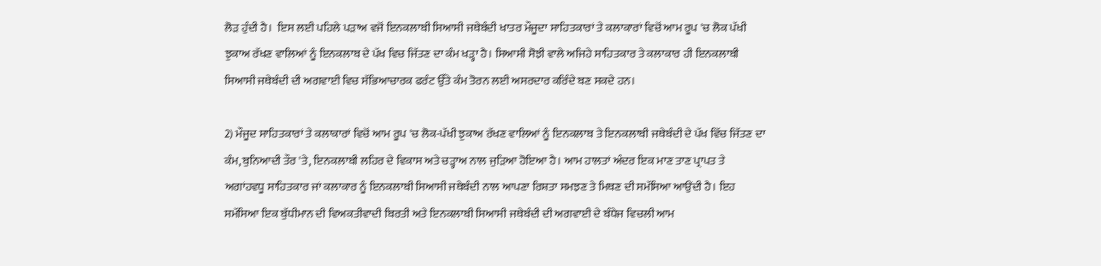ਲੋੜ ਹੁੰਦੀ ਹੈ।  ਇਸ ਲਈ ਪਹਿਲੇ ਪੜਾਅ ਵਜੋਂ ਇਨਕਲਾਬੀ ਸਿਆਸੀ ਜਥੇਬੰਦੀ ਖਾਤਰ ਮੌਜੂਦਾ ਸਾਹਿਤਕਾਰਾਂ ਤੇ ਕਲਾਕਾਰਾਂ ਵਿਚੋਂ ਆਮ ਰੂਪ 'ਚ ਲੋਕ ਪੱਖੀ ਝੁਕਾਅ ਰੱਖਣ ਵਾਲਿਆਂ ਨੂੰ ਇਨਕਲਾਬ ਦੇ ਪੱਖ ਵਿਚ ਜਿੱਤਣ ਦਾ ਕੰਮ ਖੜ੍ਹਾ ਹੈ। ਸਿਆਸੀ ਸੋਝੀ ਵਾਲੇ ਅਜਿਹੇ ਸਾਹਿਤਕਾਰ ਤੇ ਕਲਾਕਾਰ ਹੀ ਇਨਕਲਾਬੀ ਸਿਆਸੀ ਜਥੇਬੰਦੀ ਦੀ ਅਗਵਾਈ ਵਿਚ ਸੱਭਿਆਚਾਰਕ ਫਰੰਟ ਉੱਤੇ ਕੰਮ ਤੋਰਨ ਲਈ ਅਸਰਦਾਰ ਕਰਿੰਦੇ ਬਣ ਸਕਦੇ ਹਨ।

2) ਮੌਜੂਦ ਸਾਹਿਤਕਾਰਾਂ ਤੇ ਕਲਾਕਾਰਾਂ ਵਿਚੋਂ ਆਮ ਰੂਪ 'ਚ ਲੋਕ-ਪੱਖੀ ਝੁਕਾਅ ਰੱਖਣ ਵਾਲਿਆਂ ਨੂੰ ਇਨਕਲਾਬ ਤੇ ਇਨਕਲਾਬੀ ਜਥੇਬੰਦੀ ਦੇ ਪੱਖ ਵਿੱਚ ਜਿੱਤਣ ਦਾ ਕੰਮ, ਬੁਨਿਆਦੀ ਤੌਰ 'ਤੇ, ਇਨਕਲਾਬੀ ਲਹਿਰ ਦੇ ਵਿਕਾਸ ਅਤੇ ਚੜ੍ਹਾਅ ਨਾਲ ਜੁੜਿਆ ਹੋਇਆ ਹੈ। ਆਮ ਹਾਲਤਾਂ ਅੰਦਰ ਇਕ ਮਾਣ ਤਾਣ ਪ੍ਰਾਪਤ ਤੇ ਅਗਾਂਹਵਧੂ ਸਾਹਿਤਕਾਰ ਜਾਂ ਕਲਾਕਾਰ ਨੂੰ ਇਨਕਲਾਬੀ ਸਿਆਸੀ ਜਥੇਬੰਦੀ ਨਾਲ ਆਪਣਾ ਰਿਸ਼ਤਾ ਸਮਝਣ ਤੇ ਮਿਥਣ ਦੀ ਸਮੱਸਿਆ ਆਉਂਦੀ ਹੈ। ਇਹ ਸਮੱਸਿਆ ਇਕ ਬੁੱਧੀਮਾਨ ਦੀ ਵਿਅਕਤੀਵਾਦੀ ਬਿਰਤੀ ਅਤੇ ਇਨਕਲਾਬੀ ਸਿਆਸੀ ਜਥੇਬੰਦੀ ਦੀ ਅਗਵਾਈ ਦੇ ਬੰਧੇਜ ਵਿਚਲੀ ਆਮ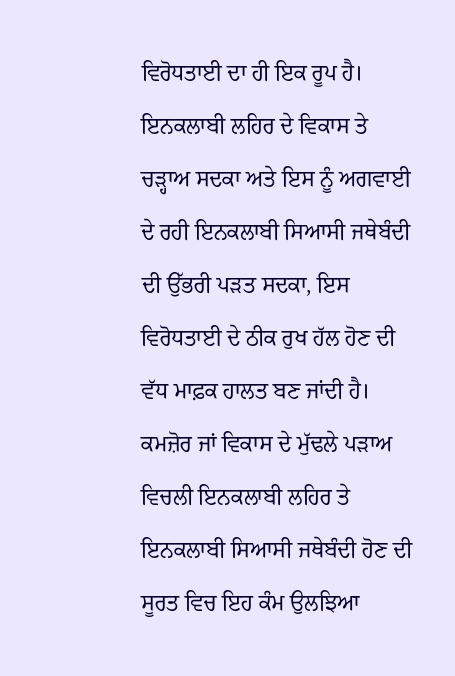ਵਿਰੋਧਤਾਈ ਦਾ ਹੀ ਇਕ ਰੂਪ ਹੈ। ਇਨਕਲਾਬੀ ਲਹਿਰ ਦੇ ਵਿਕਾਸ ਤੇ ਚੜ੍ਹਾਅ ਸਦਕਾ ਅਤੇ ਇਸ ਨੂੰ ਅਗਵਾਈ ਦੇ ਰਹੀ ਇਨਕਲਾਬੀ ਸਿਆਸੀ ਜਥੇਬੰਦੀ ਦੀ ਉੱਭਰੀ ਪੜਤ ਸਦਕਾ, ਇਸ ਵਿਰੋਧਤਾਈ ਦੇ ਠੀਕ ਰੁਖ ਹੱਲ ਹੋਣ ਦੀ ਵੱਧ ਮਾਫ਼ਕ ਹਾਲਤ ਬਣ ਜਾਂਦੀ ਹੈ।  ਕਮਜ਼ੋਰ ਜਾਂ ਵਿਕਾਸ ਦੇ ਮੁੱਢਲੇ ਪੜਾਅ ਵਿਚਲੀ ਇਨਕਲਾਬੀ ਲਹਿਰ ਤੇ ਇਨਕਲਾਬੀ ਸਿਆਸੀ ਜਥੇਬੰਦੀ ਹੋਣ ਦੀ ਸੂਰਤ ਵਿਚ ਇਹ ਕੰਮ ਉਲਝਿਆ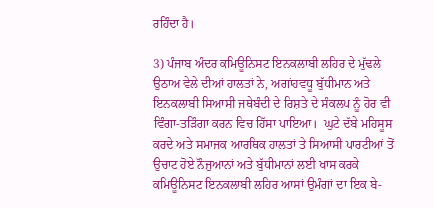ਰਹਿੰਦਾ ਹੈ।

3) ਪੰਜਾਬ ਅੰਦਰ ਕਮਿਊਨਿਸਟ ਇਨਕਲਾਬੀ ਲਹਿਰ ਦੇ ਮੁੱਢਲੇ ਉਠਾਅ ਵੇਲੇ ਦੀਆਂ ਹਾਲਤਾਂ ਨੇ, ਅਗਾਂਹਵਧੂ ਬੁੱਧੀਮਾਨ ਅਤੇ ਇਨਕਲਾਬੀ ਸਿਆਸੀ ਜਥੇਬੰਦੀ ਦੇ ਰਿਸ਼ਤੇ ਦੇ ਸੰਕਲਪ ਨੂੰ ਹੋਰ ਵੀ ਵਿੰਗਾ-ਤੜਿੰਗਾ ਕਰਨ ਵਿਚ ਹਿੱਸਾ ਪਾਇਆ।  ਘੁਟੇ ਦੱਬੇ ਮਹਿਸੂਸ ਕਰਦੇ ਅਤੇ ਸਮਾਜਕ ਆਰਥਿਕ ਹਾਲਤਾਂ ਤੇ ਸਿਆਸੀ ਪਾਰਟੀਆਂ ਤੋਂ ਉਚਾਟ ਹੋਏ ਨੌਜੁਆਨਾਂ ਅਤੇ ਬੁੱਧੀਮਾਨਾਂ ਲਈ ਖਾਸ ਕਰਕੇ ਕਮਿਊਨਿਸਟ ਇਨਕਲਾਬੀ ਲਹਿਰ ਆਸਾਂ ਉਮੰਗਾਂ ਦਾ ਇਕ ਬੇ-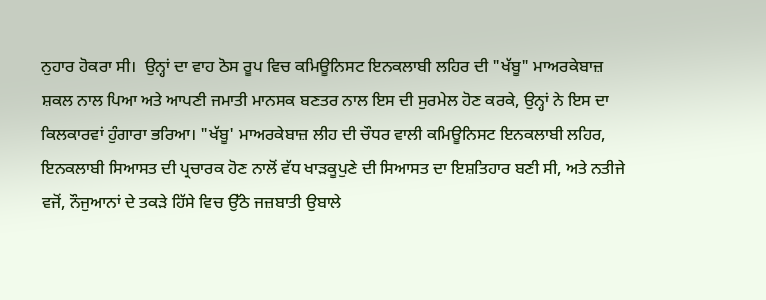ਨੁਹਾਰ ਹੋਕਰਾ ਸੀ।  ਉਨ੍ਹਾਂ ਦਾ ਵਾਹ ਠੋਸ ਰੂਪ ਵਿਚ ਕਮਿਊਨਿਸਟ ਇਨਕਲਾਬੀ ਲਹਿਰ ਦੀ "ਖੱਬੂ" ਮਾਅਰਕੇਬਾਜ਼ ਸ਼ਕਲ ਨਾਲ ਪਿਆ ਅਤੇ ਆਪਣੀ ਜਮਾਤੀ ਮਾਨਸਕ ਬਣਤਰ ਨਾਲ ਇਸ ਦੀ ਸੁਰਮੇਲ ਹੋਣ ਕਰਕੇ, ਉਨ੍ਹਾਂ ਨੇ ਇਸ ਦਾ ਕਿਲਕਾਰਵਾਂ ਹੁੰਗਾਰਾ ਭਰਿਆ। "ਖੱਬੂ' ਮਾਅਰਕੇਬਾਜ਼ ਲੀਹ ਦੀ ਚੌਧਰ ਵਾਲੀ ਕਮਿਊਨਿਸਟ ਇਨਕਲਾਬੀ ਲਹਿਰ, ਇਨਕਲਾਬੀ ਸਿਆਸਤ ਦੀ ਪ੍ਰਚਾਰਕ ਹੋਣ ਨਾਲੋਂ ਵੱਧ ਖਾੜਕੂਪੁਣੇ ਦੀ ਸਿਆਸਤ ਦਾ ਇਸ਼ਤਿਹਾਰ ਬਣੀ ਸੀ, ਅਤੇ ਨਤੀਜੇ ਵਜੋਂ, ਨੌਜੁਆਨਾਂ ਦੇ ਤਕੜੇ ਹਿੱਸੇ ਵਿਚ ਉੱਠੇ ਜਜ਼ਬਾਤੀ ਉਬਾਲੇ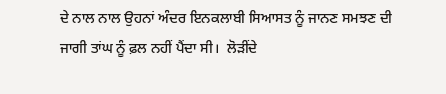ਦੇ ਨਾਲ ਨਾਲ ਉਹਨਾਂ ਅੰਦਰ ਇਨਕਲਾਬੀ ਸਿਆਸਤ ਨੂੰ ਜਾਨਣ ਸਮਝਣ ਦੀ ਜਾਗੀ ਤਾਂਘ ਨੂੰ ਫ਼ਲ ਨਹੀਂ ਪੈਂਦਾ ਸੀ।  ਲੋੜੀਂਦੇ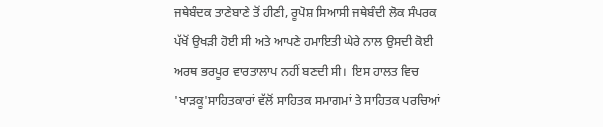ਜਥੇਬੰਦਕ ਤਾਣੇਬਾਣੇ ਤੋਂ ਹੀਣੀ, ਰੂਪੋਸ਼ ਸਿਆਸੀ ਜਥੇਬੰਦੀ ਲੋਕ ਸੰਪਰਕ ਪੱਖੋਂ ਉਖੜੀ ਹੋਈ ਸੀ ਅਤੇ ਆਪਣੇ ਹਮਾਇਤੀ ਘੇਰੇ ਨਾਲ ਉਸਦੀ ਕੋਈ ਅਰਥ ਭਰਪੂਰ ਵਾਰਤਾਲਾਪ ਨਹੀਂ ਬਣਦੀ ਸੀ।  ਇਸ ਹਾਲਤ ਵਿਚ 'ਖਾੜਕੂ'ਸਾਹਿਤਕਾਰਾਂ ਵੱਲੋਂ ਸਾਹਿਤਕ ਸਮਾਗਮਾਂ ਤੇ ਸਾਹਿਤਕ ਪਰਚਿਆਂ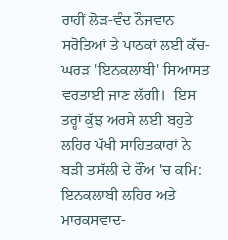ਰਾਹੀਂ ਲੋੜ-ਵੰਦ ਨੌਜਵਾਨ ਸਰੋਤਿਆਂ ਤੇ ਪਾਠਕਾਂ ਲਈ ਕੱਚ-ਘਰੜ 'ਇਨਕਲਾਬੀ' ਸਿਆਸਤ ਵਰਤਾਈ ਜਾਣ ਲੱਗੀ।  ਇਸ ਤਰ੍ਹਾਂ ਕੁੱਝ ਅਰਸੇ ਲਈ ਬਹੁਤੇ ਲਹਿਰ ਪੱਖੀ ਸਾਹਿਤਕਾਰਾਂ ਨੇ ਬੜੀ ਤਸੱਲੀ ਦੇ ਰੌਂਅ 'ਚ ਕਮਿ: ਇਨਕਲਾਬੀ ਲਹਿਰ ਅਤੇ ਮਾਰਕਸਵਾਦ-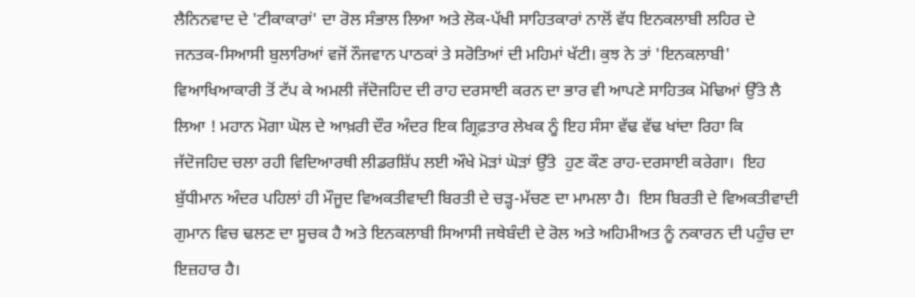ਲੈਨਿਨਵਾਦ ਦੇ 'ਟੀਕਾਕਾਰਾਂ' ਦਾ ਰੋਲ ਸੰਭਾਲ ਲਿਆ ਅਤੇ ਲੋਕ-ਪੱਖੀ ਸਾਹਿਤਕਾਰਾਂ ਨਾਲੋਂ ਵੱਧ ਇਨਕਲਾਬੀ ਲਹਿਰ ਦੇ ਜਨਤਕ-ਸਿਆਸੀ ਬੁਲਾਰਿਆਂ ਵਜੋਂ ਨੌਜਵਾਨ ਪਾਠਕਾਂ ਤੇ ਸਰੋਤਿਆਂ ਦੀ ਮਹਿਮਾਂ ਖੱਟੀ। ਕੁਝ ਨੇ ਤਾਂ 'ਇਨਕਲਾਬੀ' ਵਿਆਖਿਆਕਾਰੀ ਤੋਂ ਟੱਪ ਕੇ ਅਮਲੀ ਜੱਦੋਜਹਿਦ ਦੀ ਰਾਹ ਦਰਸਾਈ ਕਰਨ ਦਾ ਭਾਰ ਵੀ ਆਪਣੇ ਸਾਹਿਤਕ ਮੋਢਿਆਂ ਉੱਤੇ ਲੈ ਲਿਆ ! ਮਹਾਨ ਮੋਗਾ ਘੋਲ ਦੇ ਆਖ਼ਰੀ ਦੌਰ ਅੰਦਰ ਇਕ ਗ੍ਰਿਫ਼ਤਾਰ ਲੇਖਕ ਨੂੰ ਇਹ ਸੰਸਾ ਵੱਢ ਵੱਢ ਖਾਂਦਾ ਰਿਹਾ ਕਿ ਜੱਦੋਜਹਿਦ ਚਲਾ ਰਹੀ ਵਿਦਿਆਰਥੀ ਲੀਡਰਸ਼ਿੱਪ ਲਈ ਔਖੇ ਮੋੜਾਂ ਘੋੜਾਂ ਉੱਤੇ  ਹੁਣ ਕੌਣ ਰਾਹ-ਦਰਸਾਈ ਕਰੇਗਾ।  ਇਹ ਬੁੱਧੀਮਾਨ ਅੰਦਰ ਪਹਿਲਾਂ ਹੀ ਮੌਜੂਦ ਵਿਅਕਤੀਵਾਦੀ ਬਿਰਤੀ ਦੇ ਚੜ੍ਹ-ਮੱਚਣ ਦਾ ਮਾਮਲਾ ਹੈ।  ਇਸ ਬਿਰਤੀ ਦੇ ਵਿਅਕਤੀਵਾਦੀ ਗੁਮਾਨ ਵਿਚ ਢਲਣ ਦਾ ਸੂਚਕ ਹੈ ਅਤੇ ਇਨਕਲਾਬੀ ਸਿਆਸੀ ਜਥੇਬੰਦੀ ਦੇ ਰੋਲ ਅਤੇ ਅਹਿਮੀਅਤ ਨੂੰ ਨਕਾਰਨ ਦੀ ਪਹੁੰਚ ਦਾ ਇਜ਼ਹਾਰ ਹੈ।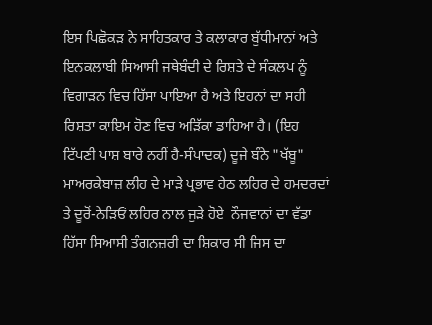ਇਸ ਪਿਛੋਕੜ ਨੇ ਸਾਹਿਤਕਾਰ ਤੇ ਕਲਾਕਾਰ ਬੁੱਧੀਮਾਨਾਂ ਅਤੇ ਇਨਕਲਾਬੀ ਸਿਆਸੀ ਜਥੇਬੰਦੀ ਦੇ ਰਿਸ਼ਤੇ ਦੇ ਸੰਕਲਪ ਨੂੰ ਵਿਗਾੜਨ ਵਿਚ ਹਿੱਸਾ ਪਾਇਆ ਹੈ ਅਤੇ ਇਹਨਾਂ ਦਾ ਸਹੀ ਰਿਸ਼ਤਾ ਕਾਇਮ ਹੋਣ ਵਿਚ ਅੜਿੱਕਾ ਡਾਹਿਆ ਹੈ। (ਇਹ ਟਿੱਪਣੀ ਪਾਸ਼ ਬਾਰੇ ਨਹੀਂ ਹੈ-ਸੰਪਾਦਕ) ਦੂਜੇ ਬੰਨੇ "ਖੱਬੂ" ਮਾਅਰਕੇਬਾਜ਼ ਲੀਹ ਦੇ ਮਾੜੇ ਪ੍ਰਭਾਵ ਹੇਠ ਲਹਿਰ ਦੇ ਹਮਦਰਦਾਂ ਤੇ ਦੂਰੋਂ-ਨੇੜਿਓਂ ਲਹਿਰ ਨਾਲ ਜੁੜੇ ਹੋਏ  ਨੌਜਵਾਨਾਂ ਦਾ ਵੱਡਾ ਹਿੱਸਾ ਸਿਆਸੀ ਤੰਗਨਜ਼ਰੀ ਦਾ ਸ਼ਿਕਾਰ ਸੀ ਜਿਸ ਦਾ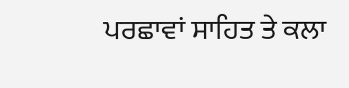ਪਰਛਾਵਾਂ ਸਾਹਿਤ ਤੇ ਕਲਾ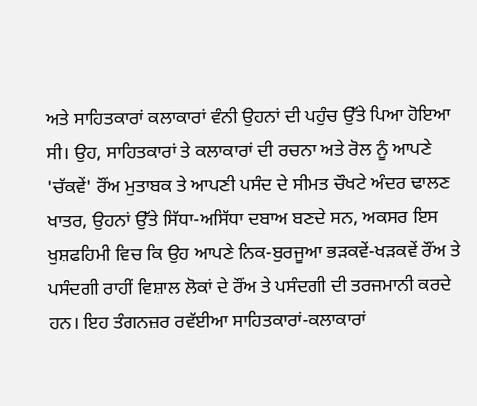ਅਤੇ ਸਾਹਿਤਕਾਰਾਂ ਕਲਾਕਾਰਾਂ ਵੰਨੀ ਉਹਨਾਂ ਦੀ ਪਹੁੰਚ ਉੱਤੇ ਪਿਆ ਹੋਇਆ ਸੀ। ਉਹ, ਸਾਹਿਤਕਾਰਾਂ ਤੇ ਕਲਾਕਾਰਾਂ ਦੀ ਰਚਨਾ ਅਤੇ ਰੋਲ ਨੂੰ ਆਪਣੇ 'ਚੱਕਵੇਂ' ਰੌਂਅ ਮੁਤਾਬਕ ਤੇ ਆਪਣੀ ਪਸੰਦ ਦੇ ਸੀਮਤ ਚੌਖਟੇ ਅੰਦਰ ਢਾਲਣ ਖਾਤਰ, ਉਹਨਾਂ ਉੱਤੇ ਸਿੱਧਾ-ਅਸਿੱਧਾ ਦਬਾਅ ਬਣਦੇ ਸਨ, ਅਕਸਰ ਇਸ ਖੁਸ਼ਫਹਿਮੀ ਵਿਚ ਕਿ ਉਹ ਆਪਣੇ ਨਿਕ-ਬੁਰਜੂਆ ਭੜਕਵੇਂ-ਖੜਕਵੇਂ ਰੌਂਅ ਤੇ ਪਸੰਦਗੀ ਰਾਹੀਂ ਵਿਸ਼ਾਲ ਲੋਕਾਂ ਦੇ ਰੌਂਅ ਤੇ ਪਸੰਦਗੀ ਦੀ ਤਰਜਮਾਨੀ ਕਰਦੇ ਹਨ। ਇਹ ਤੰਗਨਜ਼ਰ ਰਵੱਈਆ ਸਾਹਿਤਕਾਰਾਂ-ਕਲਾਕਾਰਾਂ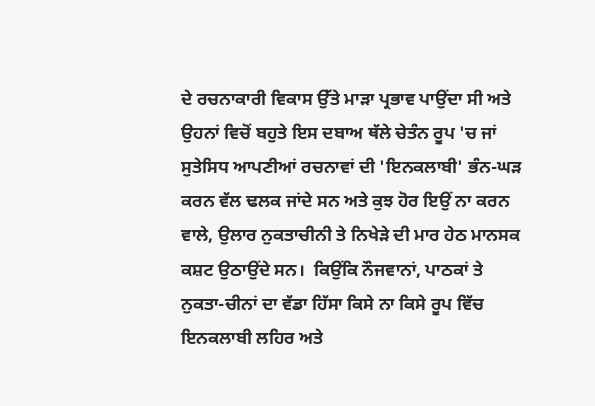ਦੇ ਰਚਨਾਕਾਰੀ ਵਿਕਾਸ ਉੱਤੇ ਮਾੜਾ ਪ੍ਰਭਾਵ ਪਾਉਂਦਾ ਸੀ ਅਤੇ ਉਹਨਾਂ ਵਿਚੋਂ ਬਹੁਤੇ ਇਸ ਦਬਾਅ ਥੱਲੇ ਚੇਤੰਨ ਰੂਪ 'ਚ ਜਾਂ ਸੁਤੇਸਿਧ ਆਪਣੀਆਂ ਰਚਨਾਵਾਂ ਦੀ 'ਇਨਕਲਾਬੀ' ਭੰਨ-ਘੜ ਕਰਨ ਵੱਲ ਢਲਕ ਜਾਂਦੇ ਸਨ ਅਤੇ ਕੁਝ ਹੋਰ ਇਉਂ ਨਾ ਕਰਨ ਵਾਲੇ, ਉਲਾਰ ਨੁਕਤਾਚੀਨੀ ਤੇ ਨਿਖੇੜੇ ਦੀ ਮਾਰ ਹੇਠ ਮਾਨਸਕ ਕਸ਼ਟ ਉਠਾਉਂਦੇ ਸਨ।  ਕਿਉਂਕਿ ਨੌਜਵਾਨਾਂ, ਪਾਠਕਾਂ ਤੇ ਨੁਕਤਾ-ਚੀਨਾਂ ਦਾ ਵੱਡਾ ਹਿੱਸਾ ਕਿਸੇ ਨਾ ਕਿਸੇ ਰੂਪ ਵਿੱਚ ਇਨਕਲਾਬੀ ਲਹਿਰ ਅਤੇ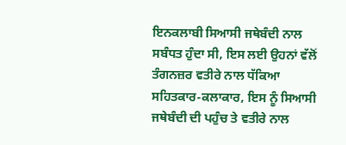ਇਨਕਲਾਬੀ ਸਿਆਸੀ ਜਥੇਬੰਦੀ ਨਾਲ ਸਬੰਧਤ ਹੁੰਦਾ ਸੀ, ਇਸ ਲਈ ਉਹਨਾਂ ਵੱਲੋਂ ਤੰਗਨਜ਼ਰ ਵਤੀਰੇ ਨਾਲ ਧੱਕਿਆ ਸਹਿਤਕਾਰ-ਕਲਾਕਾਰ, ਇਸ ਨੂੰ ਸਿਆਸੀ ਜਥੇਬੰਦੀ ਦੀ ਪਹੁੰਚ ਤੇ ਵਤੀਰੇ ਨਾਲ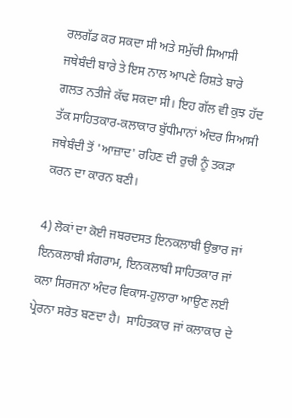ਰਲਗੱਡ ਕਰ ਸਕਦਾ ਸੀ ਅਤੇ ਸਮੁੱਚੀ ਸਿਆਸੀ ਜਥੇਬੰਦੀ ਬਾਰੇ ਤੇ ਇਸ ਨਾਲ ਆਪਣੇ ਰਿਸ਼ਤੇ ਬਾਰੇ ਗਲਤ ਨਤੀਜੇ ਕੱਢ ਸਕਦਾ ਸੀ। ਇਹ ਗੱਲ ਵੀ ਕੁਝ ਹੱਦ ਤੱਕ ਸਾਹਿਤਕਾਰ-ਕਲਾਕਾਰ ਬੁੱਧੀਮਾਨਾਂ ਅੰਦਰ ਸਿਆਸੀ ਜਥੇਬੰਦੀ ਤੋਂ 'ਆਜ਼ਾਦ' ਰਹਿਣ ਦੀ ਰੁਚੀ ਨੂੰ ਤਕੜਾ ਕਰਨ ਦਾ ਕਾਰਨ ਬਣੀ।

4) ਲੋਕਾਂ ਦਾ ਕੋਈ ਜਬਰਦਸਤ ਇਨਕਲਾਬੀ ਉਭਾਰ ਜਾਂ ਇਨਕਲਾਬੀ ਸੰਗਰਾਮ, ਇਨਕਲਾਬੀ ਸਾਹਿਤਕਾਰ ਜਾਂ ਕਲਾ ਸਿਰਜਨਾ ਅੰਦਰ ਵਿਕਾਸ-ਹੁਲਾਰਾ ਆਉਣ ਲਈ ਪ੍ਰੇਰਨਾ ਸਰੋਤ ਬਣਦਾ ਹੈ।  ਸਾਹਿਤਕਾਰ ਜਾਂ ਕਲਾਕਾਰ ਦੇ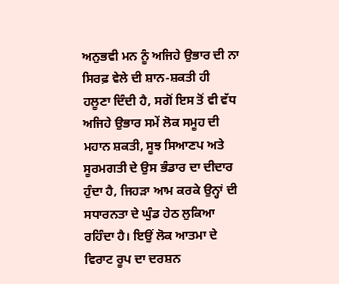ਅਨੁਭਵੀ ਮਨ ਨੂੰ ਅਜਿਹੇ ਉਭਾਰ ਦੀ ਨਾ ਸਿਰਫ਼ ਵੇਲੇ ਦੀ ਸ਼ਾਨ-ਸ਼ਕਤੀ ਹੀ ਹਲੂਣਾ ਦਿੰਦੀ ਹੈ, ਸਗੋਂ ਇਸ ਤੋਂ ਵੀ ਵੱਧ ਅਜਿਹੇ ਉਭਾਰ ਸਮੇਂ ਲੋਕ ਸਮੂਹ ਦੀ ਮਹਾਨ ਸ਼ਕਤੀ, ਸੂਝ ਸਿਆਣਪ ਅਤੇ ਸੂਰਮਗਤੀ ਦੇ ਉਸ ਭੰਡਾਰ ਦਾ ਦੀਦਾਰ ਹੁੰਦਾ ਹੈ, ਜਿਹੜਾ ਆਮ ਕਰਕੇ ਉਨ੍ਹਾਂ ਦੀ ਸਧਾਰਨਤਾ ਦੇ ਘੁੰਡ ਹੇਠ ਲੁਕਿਆ ਰਹਿੰਦਾ ਹੈ। ਇਉਂ ਲੋਕ ਆਤਮਾ ਦੇ ਵਿਰਾਟ ਰੂਪ ਦਾ ਦਰਸ਼ਨ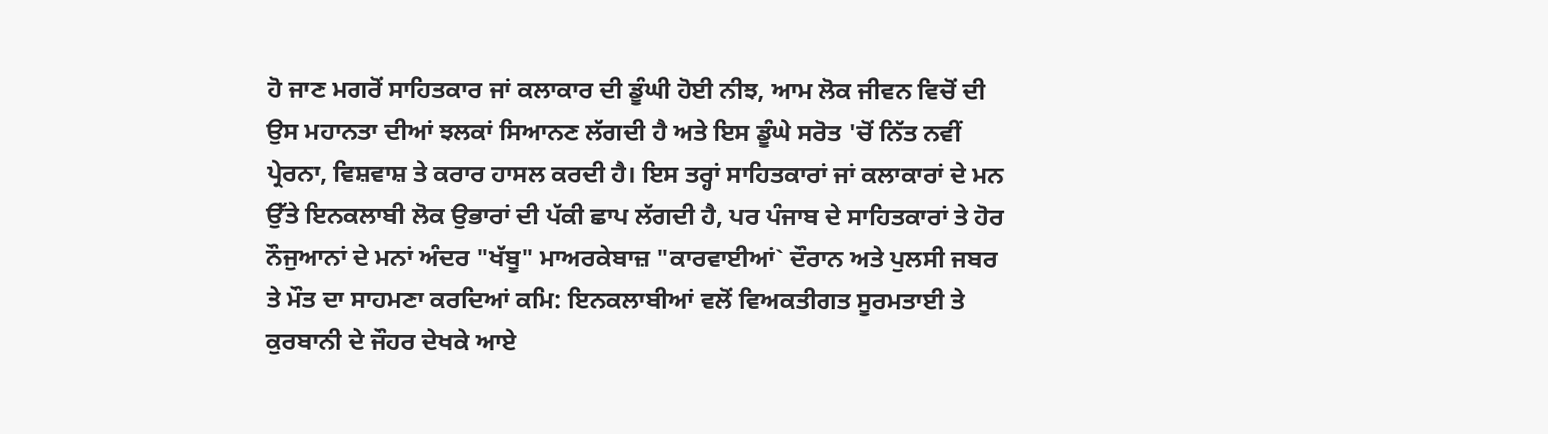ਹੋ ਜਾਣ ਮਗਰੋਂ ਸਾਹਿਤਕਾਰ ਜਾਂ ਕਲਾਕਾਰ ਦੀ ਡੂੰਘੀ ਹੋਈ ਨੀਝ, ਆਮ ਲੋਕ ਜੀਵਨ ਵਿਚੋਂ ਦੀ ਉਸ ਮਹਾਨਤਾ ਦੀਆਂ ਝਲਕਾਂ ਸਿਆਨਣ ਲੱਗਦੀ ਹੈ ਅਤੇ ਇਸ ਡੂੰਘੇ ਸਰੋਤ 'ਚੋਂ ਨਿੱਤ ਨਵੀਂ ਪ੍ਰੇਰਨਾ, ਵਿਸ਼ਵਾਸ਼ ਤੇ ਕਰਾਰ ਹਾਸਲ ਕਰਦੀ ਹੈ। ਇਸ ਤਰ੍ਹਾਂ ਸਾਹਿਤਕਾਰਾਂ ਜਾਂ ਕਲਾਕਾਰਾਂ ਦੇ ਮਨ ਉੱਤੇ ਇਨਕਲਾਬੀ ਲੋਕ ਉਭਾਰਾਂ ਦੀ ਪੱਕੀ ਛਾਪ ਲੱਗਦੀ ਹੈ, ਪਰ ਪੰਜਾਬ ਦੇ ਸਾਹਿਤਕਾਰਾਂ ਤੇ ਹੋਰ ਨੌਜੁਆਨਾਂ ਦੇ ਮਨਾਂ ਅੰਦਰ "ਖੱਬੂ" ਮਾਅਰਕੇਬਾਜ਼ "ਕਾਰਵਾਈਆਂ` ਦੌਰਾਨ ਅਤੇ ਪੁਲਸੀ ਜਬਰ ਤੇ ਮੌਤ ਦਾ ਸਾਹਮਣਾ ਕਰਦਿਆਂ ਕਮਿ: ਇਨਕਲਾਬੀਆਂ ਵਲੋਂ ਵਿਅਕਤੀਗਤ ਸੂਰਮਤਾਈ ਤੇ ਕੁਰਬਾਨੀ ਦੇ ਜੌਹਰ ਦੇਖਕੇ ਆਏ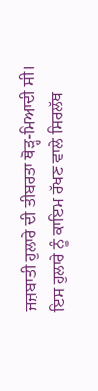ਜਜ਼ਬਾਤੀ ਹੁਲਾਰੇ ਦੀ ਤੀਬਰਤਾ ਥੋੜ੍ਹ-ਮਿਆਦੀ ਸੀ।  ਇਸ ਹੁਲਾਰੇ ਨੂੰ ਕਾਇਮ ਰੱਖਣ ਵਾਲੇ ਸਿਰਲੱਥ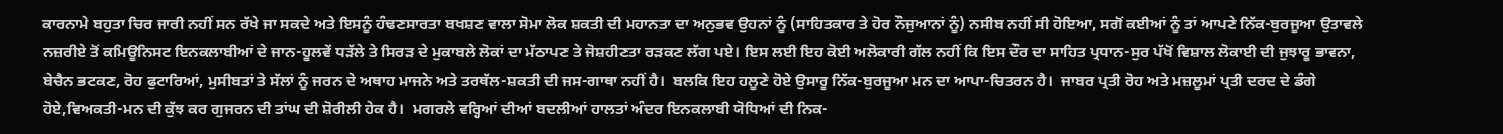ਕਾਰਨਾਮੇ ਬਹੁਤਾ ਚਿਰ ਜਾਰੀ ਨਹੀਂ ਸਨ ਰੱਖੇ ਜਾ ਸਕਦੇ ਅਤੇ ਇਸਨੂੰ ਹੰਢਣਸਾਰਤਾ ਬਖਸ਼ਣ ਵਾਲਾ ਸੋਮਾ ਲੋਕ ਸ਼ਕਤੀ ਦੀ ਮਹਾਨਤਾ ਦਾ ਅਨੁਭਵ ਉਹਨਾਂ ਨੂੰ (ਸਾਹਿਤਕਾਰ ਤੇ ਹੋਰ ਨੌਜੁਆਨਾਂ ਨੂੰ) ਨਸੀਬ ਨਹੀਂ ਸੀ ਹੋਇਆ, ਸਗੋਂ ਕਈਆਂ ਨੂੰ ਤਾਂ ਆਪਣੇ ਨਿੱਕ-ਬੁਰਜੂਆ ਉਤਾਵਲੇ ਨਜ਼ਰੀਏ ਤੋਂ ਕਮਿਊਨਿਸਟ ਇਨਕਲਾਬੀਆਂ ਦੇ ਜਾਨ-ਹੂਲਵੇਂ ਧੜੱਲੇ ਤੇ ਸਿਰੜ ਦੇ ਮੁਕਾਬਲੇ ਲੋਕਾਂ ਦਾ ਮੱਠਾਪਣ ਤੇ ਜੋਸ਼ਹੀਣਤਾ ਰੜਕਣ ਲੱਗ ਪਏ। ਇਸ ਲਈ ਇਹ ਕੋਈ ਅਲੋਕਾਰੀ ਗੱਲ ਨਹੀਂ ਕਿ ਇਸ ਦੌਰ ਦਾ ਸਾਹਿਤ ਪ੍ਰਧਾਨ-ਸੁਰ ਪੱਖੋਂ ਵਿਸ਼ਾਲ ਲੋਕਾਈ ਦੀ ਜੁਝਾਰੂ ਭਾਵਨਾ, ਬੇਚੈਨ ਭਟਕਣ, ਰੋਹ ਫੁਟਾਰਿਆਂ, ਮੁਸੀਬਤਾਂ ਤੇ ਸੱਲਾਂ ਨੂੰ ਜਰਨ ਦੇ ਅਥਾਹ ਮਾਜਨੇ ਅਤੇ ਤਰਥੱਲ-ਸ਼ਕਤੀ ਦੀ ਜਸ-ਗਾਥਾ ਨਹੀਂ ਹੈ।  ਬਲਕਿ ਇਹ ਹਲੂਣੇ ਹੋਏ ਉਸਾਰੂ ਨਿੱਕ-ਬੁਰਜੂਆ ਮਨ ਦਾ ਆਪਾ-ਚਿਤਰਨ ਹੈ।  ਜਾਬਰ ਪ੍ਰਤੀ ਰੋਹ ਅਤੇ ਮਜ਼ਲੂਮਾਂ ਪ੍ਰਤੀ ਦਰਦ ਦੇ ਡੰਗੇ ਹੋਏ,ਵਿਅਕਤੀ-ਮਨ ਦੀ ਕੁੱਝ ਕਰ ਗੁਜਰਨ ਦੀ ਤਾਂਘ ਦੀ ਸ਼ੋਰੀਲੀ ਹੇਕ ਹੈ।  ਮਗਰਲੇ ਵਰ੍ਹਿਆਂ ਦੀਆਂ ਬਦਲੀਆਂ ਹਾਲਤਾਂ ਅੰਦਰ ਇਨਕਲਾਬੀ ਯੋਧਿਆਂ ਦੀ ਨਿਕ-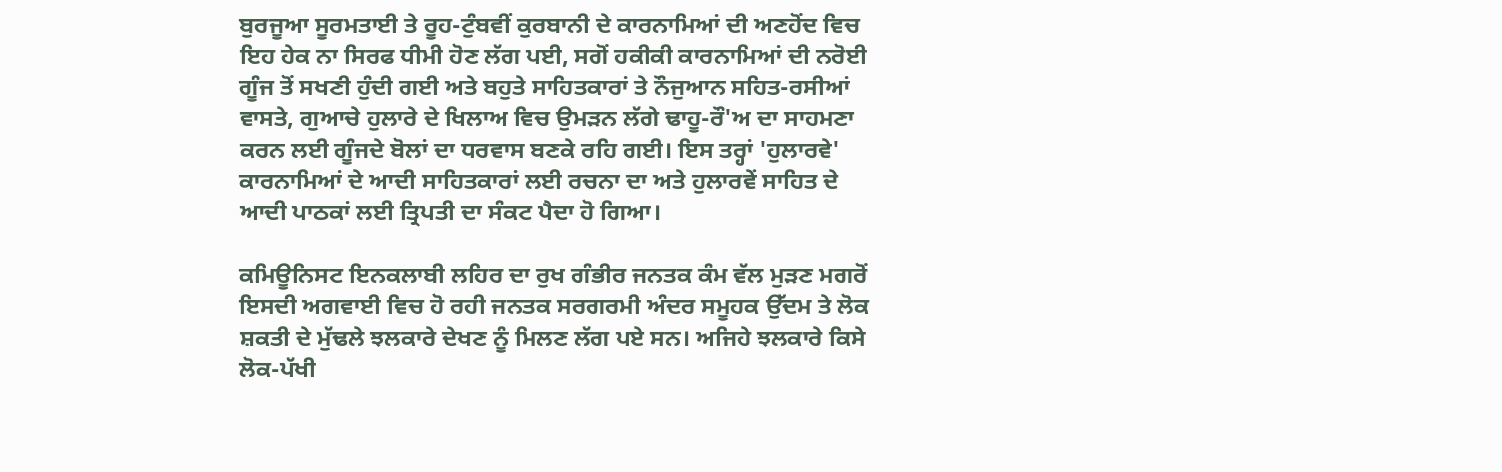ਬੁਰਜੂਆ ਸੂਰਮਤਾਈ ਤੇ ਰੂਹ-ਟੁੰਬਵੀਂ ਕੁਰਬਾਨੀ ਦੇ ਕਾਰਨਾਮਿਆਂ ਦੀ ਅਣਹੋਂਦ ਵਿਚ ਇਹ ਹੇਕ ਨਾ ਸਿਰਫ ਧੀਮੀ ਹੋਣ ਲੱਗ ਪਈ, ਸਗੋਂ ਹਕੀਕੀ ਕਾਰਨਾਮਿਆਂ ਦੀ ਨਰੋਈ ਗੂੰਜ ਤੋਂ ਸਖਣੀ ਹੁੰਦੀ ਗਈ ਅਤੇ ਬਹੁਤੇ ਸਾਹਿਤਕਾਰਾਂ ਤੇ ਨੌਜੁਆਨ ਸਹਿਤ-ਰਸੀਆਂ ਵਾਸਤੇ, ਗੁਆਚੇ ਹੁਲਾਰੇ ਦੇ ਖਿਲਾਅ ਵਿਚ ਉਮੜਨ ਲੱਗੇ ਢਾਹੂ-ਰੌ'ਅ ਦਾ ਸਾਹਮਣਾ ਕਰਨ ਲਈ ਗੂੰਜਦੇ ਬੋਲਾਂ ਦਾ ਧਰਵਾਸ ਬਣਕੇ ਰਹਿ ਗਈ। ਇਸ ਤਰ੍ਹਾਂ 'ਹੁਲਾਰਵੇ' ਕਾਰਨਾਮਿਆਂ ਦੇ ਆਦੀ ਸਾਹਿਤਕਾਰਾਂ ਲਈ ਰਚਨਾ ਦਾ ਅਤੇ ਹੁਲਾਰਵੇਂ ਸਾਹਿਤ ਦੇ ਆਦੀ ਪਾਠਕਾਂ ਲਈ ਤ੍ਰਿਪਤੀ ਦਾ ਸੰਕਟ ਪੈਦਾ ਹੋ ਗਿਆ।

ਕਮਿਊਨਿਸਟ ਇਨਕਲਾਬੀ ਲਹਿਰ ਦਾ ਰੁਖ ਗੰਭੀਰ ਜਨਤਕ ਕੰਮ ਵੱਲ ਮੁੜਣ ਮਗਰੋਂ ਇਸਦੀ ਅਗਵਾਈ ਵਿਚ ਹੋ ਰਹੀ ਜਨਤਕ ਸਰਗਰਮੀ ਅੰਦਰ ਸਮੂਹਕ ਉੱਦਮ ਤੇ ਲੋਕ ਸ਼ਕਤੀ ਦੇ ਮੁੱਢਲੇ ਝਲਕਾਰੇ ਦੇਖਣ ਨੂੰ ਮਿਲਣ ਲੱਗ ਪਏ ਸਨ। ਅਜਿਹੇ ਝਲਕਾਰੇ ਕਿਸੇ ਲੋਕ-ਪੱਖੀ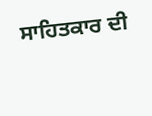ਸਾਹਿਤਕਾਰ ਦੀ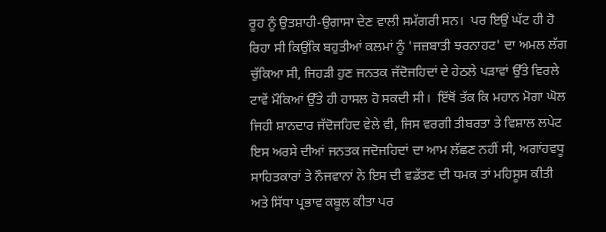ਰੂਹ ਨੂੰ ਉਤਸ਼ਾਹੀ-ਉਗਾਸਾ ਦੇਣ ਵਾਲੀ ਸਮੱਗਰੀ ਸਨ।  ਪਰ ਇਉਂ ਘੱਟ ਹੀ ਹੋ ਰਿਹਾ ਸੀ ਕਿਉਂਕਿ ਬਹੁਤੀਆਂ ਕਲਮਾਂ ਨੂੰ 'ਜਜ਼ਬਾਤੀ ਝਰਨਾਹਟ' ਦਾ ਅਮਲ ਲੱਗ ਚੁੱਕਿਆ ਸੀ, ਜਿਹੜੀ ਹੁਣ ਜਨਤਕ ਜੱਦੋਜਹਿਦਾਂ ਦੇ ਹੇਠਲੇ ਪੜਾਵਾਂ ਉੱਤੇ ਵਿਰਲੇ ਟਾਵੇਂ ਮੌਕਿਆਂ ਉੱਤੇ ਹੀ ਹਾਸਲ ਹੋ ਸਕਦੀ ਸੀ।  ਇੱਥੋਂ ਤੱਕ ਕਿ ਮਹਾਨ ਮੋਗਾ ਘੋਲ ਜਿਹੀ ਸ਼ਾਨਦਾਰ ਜੱਦੋਜਹਿਦ ਵੇਲੇ ਵੀ, ਜਿਸ ਵਰਗੀ ਤੀਬਰਤਾ ਤੇ ਵਿਸ਼ਾਲ ਲਪੇਟ ਇਸ ਅਰਸੇ ਦੀਆਂ ਜਨਤਕ ਜਦੋਜਹਿਦਾਂ ਦਾ ਆਮ ਲੱਛਣ ਨਹੀਂ ਸੀ, ਅਗਾਂਹਵਧੂ ਸਾਹਿਤਕਾਰਾਂ ਤੇ ਨੌਜਵਾਨਾਂ ਨੇ ਇਸ ਦੀ ਵਡੱਤਣ ਦੀ ਧਮਕ ਤਾਂ ਮਹਿਸੂਸ ਕੀਤੀ ਅਤੇ ਸਿੱਧਾ ਪ੍ਰਭਾਵ ਕਬੂਲ ਕੀਤਾ ਪਰ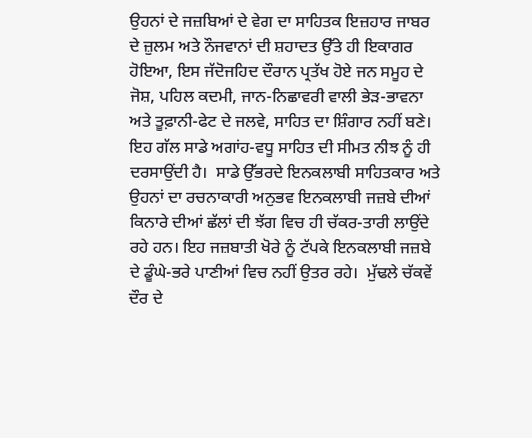ਉਹਨਾਂ ਦੇ ਜਜ਼ਬਿਆਂ ਦੇ ਵੇਗ ਦਾ ਸਾਹਿਤਕ ਇਜ਼ਹਾਰ ਜਾਬਰ ਦੇ ਜ਼ੁਲਮ ਅਤੇ ਨੌਜਵਾਨਾਂ ਦੀ ਸ਼ਹਾਦਤ ਉੱਤੇ ਹੀ ਇਕਾਗਰ ਹੋਇਆ, ਇਸ ਜੱਦੋਜਹਿਦ ਦੌਰਾਨ ਪ੍ਰਤੱਖ ਹੋਏ ਜਨ ਸਮੂਹ ਦੇ ਜੋਸ਼, ਪਹਿਲ ਕਦਮੀ, ਜਾਨ-ਨਿਛਾਵਰੀ ਵਾਲੀ ਭੇੜ-ਭਾਵਨਾ ਅਤੇ ਤੂਫ਼ਾਨੀ-ਫੇਟ ਦੇ ਜਲਵੇ, ਸਾਹਿਤ ਦਾ ਸ਼ਿੰਗਾਰ ਨਹੀਂ ਬਣੇ।  ਇਹ ਗੱਲ ਸਾਡੇ ਅਗਾਂਹ-ਵਧੂ ਸਾਹਿਤ ਦੀ ਸੀਮਤ ਨੀਝ ਨੂੰ ਹੀ ਦਰਸਾਉਂਦੀ ਹੈ।  ਸਾਡੇ ਉੱਭਰਦੇ ਇਨਕਲਾਬੀ ਸਾਹਿਤਕਾਰ ਅਤੇ ਉਹਨਾਂ ਦਾ ਰਚਨਾਕਾਰੀ ਅਨੁਭਵ ਇਨਕਲਾਬੀ ਜਜ਼ਬੇ ਦੀਆਂ ਕਿਨਾਰੇ ਦੀਆਂ ਛੱਲਾਂ ਦੀ ਝੱਗ ਵਿਚ ਹੀ ਚੱਕਰ-ਤਾਰੀ ਲਾਉਂਦੇ ਰਹੇ ਹਨ। ਇਹ ਜਜ਼ਬਾਤੀ ਖੋਰੇ ਨੂੰ ਟੱਪਕੇ ਇਨਕਲਾਬੀ ਜਜ਼ਬੇ ਦੇ ਡੂੰਘੇ-ਭਰੇ ਪਾਣੀਆਂ ਵਿਚ ਨਹੀਂ ਉਤਰ ਰਹੇ।  ਮੁੱਢਲੇ ਚੱਕਵੇਂ ਦੌਰ ਦੇ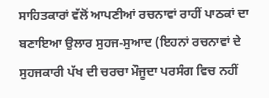ਸਾਹਿਤਕਾਰਾਂ ਵੱਲੋਂ ਆਪਣੀਆਂ ਰਚਨਾਵਾਂ ਰਾਹੀਂ ਪਾਠਕਾਂ ਦਾ ਬਣਾਇਆ ਉਲਾਰ ਸੁਹਜ-ਸੁਆਦ (ਇਹਨਾਂ ਰਚਨਾਵਾਂ ਦੇ ਸੁਹਜਕਾਰੀ ਪੱਖ ਦੀ ਚਰਚਾ ਮੌਜੂਦਾ ਪਰਸੰਗ ਵਿਚ ਨਹੀਂ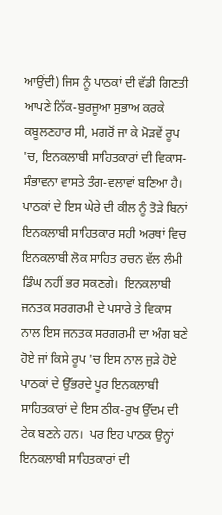ਆਉਂਦੀ) ਜਿਸ ਨੂੰ ਪਾਠਕਾਂ ਦੀ ਵੱਡੀ ਗਿਣਤੀ ਆਪਣੇ ਨਿੱਕ-ਬੁਰਜੂਆ ਸੁਭਾਅ ਕਰਕੇ ਕਬੂਲਣਹਾਰ ਸੀ, ਮਗਰੋਂ ਜਾ ਕੇ ਮੋੜਵੇਂ ਰੂਪ 'ਚ, ਇਨਕਲਾਬੀ ਸਾਹਿਤਕਾਰਾਂ ਦੀ ਵਿਕਾਸ-ਸੰਭਾਵਨਾ ਵਾਸਤੇ ਤੰਗ-ਵਲਾਵਾਂ ਬਣਿਆ ਹੈ।  ਪਾਠਕਾਂ ਦੇ ਇਸ ਘੇਰੇ ਦੀ ਕੀਲ ਨੂੰ ਤੋੜੇ ਬਿਨਾਂ ਇਨਕਲਾਬੀ ਸਾਹਿਤਕਾਰ ਸਹੀ ਅਰਥਾਂ ਵਿਚ ਇਨਕਲਾਬੀ ਲੋਕ ਸਾਹਿਤ ਰਚਨ ਵੱਲ ਲੰਮੀ ਡਿੰਘ ਨਹੀਂ ਭਰ ਸਕਣਗੇ।  ਇਨਕਲਾਬੀ ਜਨਤਕ ਸਰਗਰਮੀ ਦੇ ਪਸਾਰੇ ਤੇ ਵਿਕਾਸ ਨਾਲ ਇਸ ਜਨਤਕ ਸਰਗਰਮੀ ਦਾ ਅੰਗ ਬਣੇ ਹੋਏ ਜਾਂ ਕਿਸੇ ਰੂਪ 'ਚ ਇਸ ਨਾਲ ਜੁੜੇ ਹੋਏ ਪਾਠਕਾਂ ਦੇ ਉੱਭਰਦੇ ਪੂਰ ਇਨਕਲਾਬੀ ਸਾਹਿਤਕਾਰਾਂ ਦੇ ਇਸ ਠੀਕ-ਰੁਖ ਉੱਦਮ ਦੀ ਟੇਕ ਬਣਨੇ ਹਨ।  ਪਰ ਇਹ ਪਾਠਕ ਉਨ੍ਹਾਂ ਇਨਕਲਾਬੀ ਸਾਹਿਤਕਾਰਾਂ ਦੀ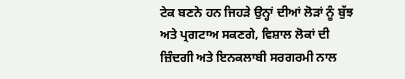ਟੇਕ ਬਣਨੇ ਹਨ ਜਿਹੜੇ ਉਨ੍ਹਾਂ ਦੀਆਂ ਲੋੜਾਂ ਨੂੰ ਬੁੱਝ ਅਤੇ ਪ੍ਰਗਟਾਅ ਸਕਣਗੇ, ਵਿਸ਼ਾਲ ਲੋਕਾਂ ਦੀ ਜ਼ਿੰਦਗੀ ਅਤੇ ਇਨਕਲਾਬੀ ਸਰਗਰਮੀ ਨਾਲ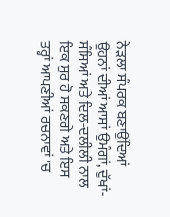ਨੇੜਲਾ ਸੰਪਰਕ ਬਣਾਉਂਦਿਆਂ ਉਹਨਾਂ ਦੀਆਂ ਆਸਾਂ ਉਮੰਗਾਂ, ਦੁੱਖਾਂ-ਸੰਸਿਆਂ ਅਤੇ ਦਿਲ-ਦਲੀਲੀ ਨਾਲ ਇਕ ਸੁਰ ਹੋ ਸਕਣਗੇ ਅਤੇ ਇਸ ਤਰ੍ਹਾਂ ਆਪਣੀਆਂ ਰਚਨਾਵਾਂ 'ਚ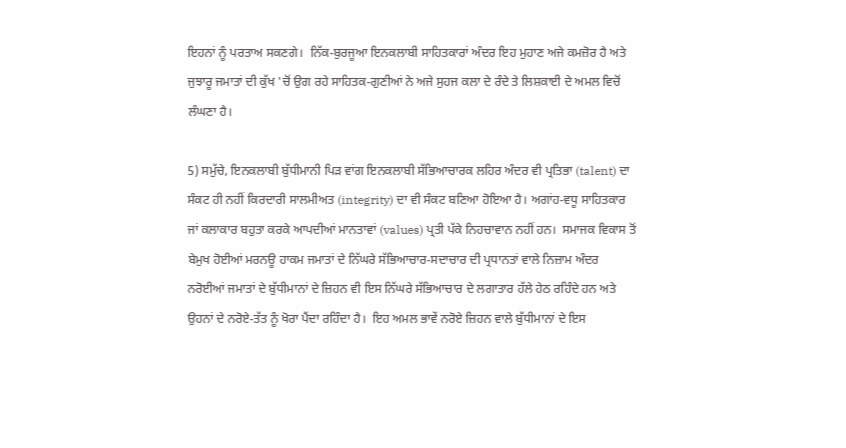ਇਹਨਾਂ ਨੂੰ ਪਰਤਾਅ ਸਕਣਗੇ।  ਨਿੱਕ-ਬੁਰਜੂਆ ਇਨਕਲਾਬੀ ਸਾਹਿਤਕਾਰਾਂ ਅੰਦਰ ਇਹ ਮੁਹਾਣ ਅਜੇ ਕਮਜ਼ੋਰ ਹੈ ਅਤੇ ਜੁਝਾਰੂ ਜਮਾਤਾਂ ਦੀ ਕੁੱਖ 'ਚੋਂ ਉਗ ਰਹੇ ਸਾਹਿਤਕ-ਗੁਣੀਆਂ ਨੇ ਅਜੇ ਸੁਹਜ ਕਲਾ ਦੇ ਰੰਦੇ ਤੇ ਲਿਸ਼ਕਾਈ ਦੇ ਅਮਲ ਵਿਚੋਂ ਲੰਘਣਾ ਹੈ।

5) ਸਮੁੱਚੇ, ਇਨਕਲਾਬੀ ਬੁੱਧੀਮਾਨੀ ਪਿੜ ਵਾਂਗ ਇਨਕਲਾਬੀ ਸੱਭਿਆਚਾਰਕ ਲਹਿਰ ਅੰਦਰ ਵੀ ਪ੍ਰਤਿਭਾ (talent) ਦਾ ਸੰਕਟ ਹੀ ਨਹੀਂ ਕਿਰਦਾਰੀ ਸਾਲਮੀਅਤ (integrity) ਦਾ ਵੀ ਸੰਕਟ ਬਣਿਆ ਹੋਇਆ ਹੈ। ਅਗਾਂਹ-ਵਧੂ ਸਾਹਿਤਕਾਰ ਜਾਂ ਕਲਾਕਾਰ ਬਹੁਤਾ ਕਰਕੇ ਆਪਦੀਆਂ ਮਾਨਤਾਵਾਂ (values) ਪ੍ਰਤੀ ਪੱਕੇ ਨਿਹਚਾਵਾਨ ਨਹੀਂ ਹਨ।  ਸਮਾਜਕ ਵਿਕਾਸ ਤੋਂ ਬੇਮੁਖ ਹੋਈਆਂ ਮਰਨਊ ਹਾਕਮ ਜਮਾਤਾਂ ਦੇ ਨਿੱਘਰੇ ਸੱਭਿਆਚਾਰ-ਸਦਾਚਾਰ ਦੀ ਪ੍ਰਧਾਨਤਾਂ ਵਾਲੇ ਨਿਜ਼ਾਮ ਅੰਦਰ ਨਰੋਈਆਂ ਜਮਾਤਾਂ ਦੇ ਬੁੱਧੀਮਾਨਾਂ ਦੇ ਜ਼ਿਹਨ ਵੀ ਇਸ ਨਿੱਘਰੇ ਸੱਭਿਆਚਾਰ ਦੇ ਲਗਾਤਾਰ ਹੱਲੇ ਹੇਠ ਰਹਿੰਦੇ ਹਨ ਅਤੇ ਉਹਨਾਂ ਦੇ ਨਰੋਏ-ਤੱਤ ਨੂੰ ਖੋਰਾ ਪੈਂਦਾ ਰਹਿੰਦਾ ਹੈ।  ਇਹ ਅਮਲ ਭਾਵੇਂ ਨਰੋਏ ਜ਼ਿਹਨ ਵਾਲੇ ਬੁੱਧੀਮਾਨਾਂ ਦੇ ਇਸ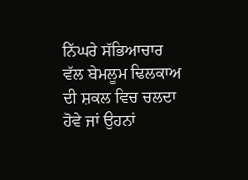ਨਿੱਘਰੇ ਸੱਭਿਆਚਾਰ ਵੱਲ ਬੇਮਲੂਮ ਢਿਲਕਾਅ ਦੀ ਸ਼ਕਲ ਵਿਚ ਚਲਦਾ ਹੋਵੇ ਜਾਂ ਉਹਨਾਂ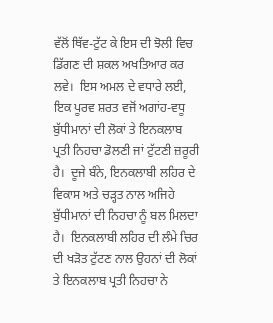ਵੱਲੋਂ ਥਿੱਵ-ਟੁੱਟ ਕੇ ਇਸ ਦੀ ਝੋਲੀ ਵਿਚ ਡਿੱਗਣ ਦੀ ਸ਼ਕਲ ਅਖਤਿਆਰ ਕਰ ਲਵੇ।  ਇਸ ਅਮਲ ਦੇ ਵਧਾਰੇ ਲਈ, ਇਕ ਪੂਰਵ ਸ਼ਰਤ ਵਜੋਂ ਅਗਾਂਹ-ਵਧੂ ਬੁੱਧੀਮਾਨਾਂ ਦੀ ਲੋਕਾਂ ਤੇ ਇਨਕਲਾਬ ਪ੍ਰਤੀ ਨਿਹਚਾ ਡੋਲਣੀ ਜਾਂ ਟੁੱਟਣੀ ਜ਼ਰੂਰੀ ਹੈ।  ਦੂਜੇ ਬੰਨੇ, ਇਨਕਲਾਬੀ ਲਹਿਰ ਦੇ ਵਿਕਾਸ ਅਤੇ ਚੜ੍ਹਤ ਨਾਲ ਅਜਿਹੇ ਬੁੱਧੀਮਾਨਾਂ ਦੀ ਨਿਹਚਾ ਨੂੰ ਬਲ ਮਿਲਦਾ ਹੈ।  ਇਨਕਲਾਬੀ ਲਹਿਰ ਦੀ ਲੰਮੇ ਚਿਰ ਦੀ ਖੜੋਤ ਟੁੱਟਣ ਨਾਲ ਉਹਨਾਂ ਦੀ ਲੋਕਾਂ ਤੇ ਇਨਕਲਾਬ ਪ੍ਰਤੀ ਨਿਹਚਾ ਨੇ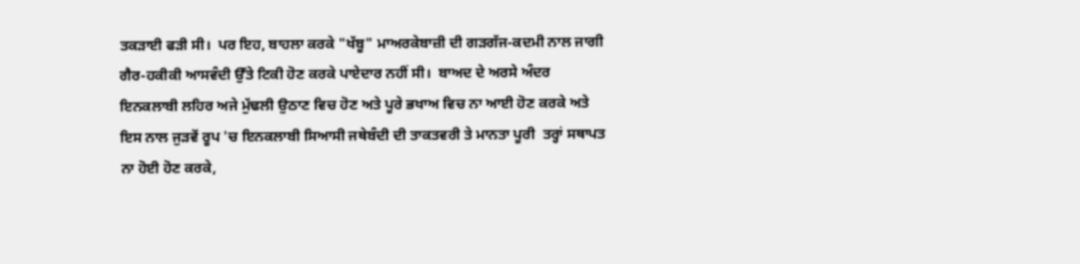ਤਕੜਾਈ ਫੜੀ ਸੀ।  ਪਰ ਇਹ, ਬਾਹਲਾ ਕਰਕੇ "ਖੱਬੂ" ਮਾਅਰਕੇਬਾਜ਼ੀ ਦੀ ਗੜਗੱਜ-ਕਦਮੀ ਨਾਲ ਜਾਗੀ ਗੈਰ-ਹਕੀਕੀ ਆਸਵੰਦੀ ਉੱਤੇ ਟਿਕੀ ਹੋਣ ਕਰਕੇ ਪਾਏਦਾਰ ਨਹੀਂ ਸੀ।  ਬਾਅਦ ਦੇ ਅਰਸੇ ਅੰਦਰ ਇਨਕਲਾਬੀ ਲਹਿਰ ਅਜੇ ਮੁੱਢਲੀ ਉਠਾਣ ਵਿਚ ਹੋਣ ਅਤੇ ਪੂਰੇ ਭਖਾਅ ਵਿਚ ਨਾ ਆਈ ਹੋਣ ਕਰਕੇ ਅਤੇ ਇਸ ਨਾਲ ਜੁੜਵੇਂ ਰੂਪ 'ਚ ਇਨਕਲਾਬੀ ਸਿਆਸੀ ਜਥੇਬੰਦੀ ਦੀ ਤਾਕਤਵਰੀ ਤੇ ਮਾਨਤਾ ਪੂਰੀ  ਤਰ੍ਹਾਂ ਸਥਾਪਤ ਨਾ ਹੋਈ ਹੋਣ ਕਰਕੇ,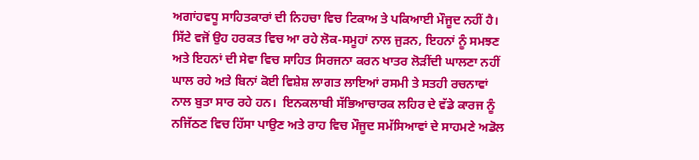ਅਗਾਂਹਵਧੂ ਸਾਹਿਤਕਾਰਾਂ ਦੀ ਨਿਹਚਾ ਵਿਚ ਟਿਕਾਅ ਤੇ ਪਕਿਆਈ ਮੌਜੂਦ ਨਹੀਂ ਹੈ। ਸਿੱਟੇ ਵਜੋਂ ਉਹ ਹਰਕਤ ਵਿਚ ਆ ਰਹੇ ਲੋਕ-ਸਮੂਹਾਂ ਨਾਲ ਜੁੜਨ, ਇਹਨਾਂ ਨੂੰ ਸਮਝਣ ਅਤੇ ਇਹਨਾਂ ਦੀ ਸੇਵਾ ਵਿਚ ਸਾਹਿਤ ਸਿਰਜਨਾ ਕਰਨ ਖਾਤਰ ਲੋੜੀਂਦੀ ਘਾਲਣਾ ਨਹੀਂ ਘਾਲ ਰਹੇ ਅਤੇ ਬਿਨਾਂ ਕੋਈ ਵਿਸ਼ੇਸ਼ ਲਾਗਤ ਲਾਇਆਂ ਰਸਮੀ ਤੇ ਸਤਹੀ ਰਚਨਾਵਾਂ ਨਾਲ ਬੁਤਾ ਸਾਰ ਰਹੇ ਹਨ।  ਇਨਕਲਾਬੀ ਸੱਭਿਆਚਾਰਕ ਲਹਿਰ ਦੇ ਵੱਡੇ ਕਾਰਜ ਨੂੰ ਨਜਿੱਠਣ ਵਿਚ ਹਿੱਸਾ ਪਾਉਣ ਅਤੇ ਰਾਹ ਵਿਚ ਮੌਜੂਦ ਸਮੱਸਿਆਵਾਂ ਦੇ ਸਾਹਮਣੇ ਅਡੋਲ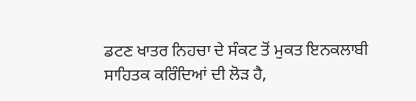ਡਟਣ ਖਾਤਰ ਨਿਹਚਾ ਦੇ ਸੰਕਟ ਤੋਂ ਮੁਕਤ ਇਨਕਲਾਬੀ ਸਾਹਿਤਕ ਕਰਿੰਦਿਆਂ ਦੀ ਲੋੜ ਹੈ,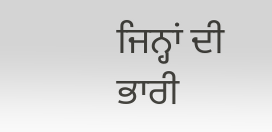ਜਿਨ੍ਹਾਂ ਦੀ ਭਾਰੀ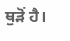ਥੁੜੋਂ ਹੈ।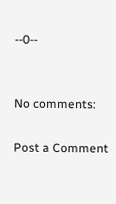--0--


No comments:

Post a Comment